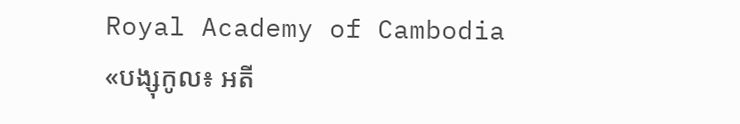Royal Academy of Cambodia
«បង្សុកូល៖ អតី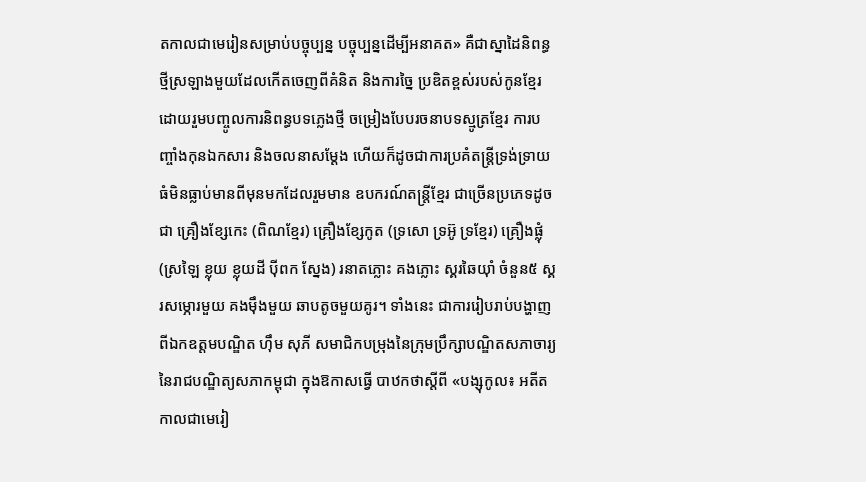តកាលជាមេរៀនសម្រាប់បច្ចុប្បន្ន បច្ចុប្បន្នដើម្បីអនាគត» គឺជាស្នាដៃនិពន្ធថ្មីស្រឡាងមួយដែលកើតចេញពីគំនិត និងការច្នៃ ប្រឌិតខ្ពស់របស់កូនខ្មែរដោយរួមបញ្ចូលការនិពន្ធបទភ្លេងថ្មី ចម្រៀងបែបរចនាបទស្មូត្រខ្មែរ ការបញ្ចាំងកុនឯកសារ និងចលនាសម្ដែង ហើយក៏ដូចជាការប្រគំតន្ត្រីទ្រង់ទ្រាយធំមិនធ្លាប់មានពីមុនមកដែលរួមមាន ឧបករណ៍តន្ត្រីខ្មែរ ជាច្រើនប្រភេទដូចជា គ្រឿងខ្សែកេះ (ពិណខ្មែរ) គ្រឿងខ្សែកូត (ទ្រសោ ទ្រអ៊ូ ទ្រខ្មែរ) គ្រឿងផ្លុំ (ស្រឡៃ ខ្លុយ ខ្លុយដី ប៉ីពក ស្នែង) រនាតភ្លោះ គងភ្លោះ ស្គរឆៃយ៉ាំ ចំនួន៥ ស្គរសម្ភោរមួយ គងម៉ឹងមួយ ឆាបតូចមួយគូរ។ ទាំងនេះ ជាការរៀបរាប់បង្ហាញពីឯកឧត្តមបណ្ឌិត ហ៊ឹម សុភី សមាជិកបម្រុងនៃក្រុមប្រឹក្សាបណ្ឌិតសភាចារ្យ នៃរាជបណ្ឌិត្យសភាកម្ពុជា ក្នុងឱកាសធ្វើ បាឋកថាស្តីពី «បង្សុកូល៖ អតីតកាលជាមេរៀ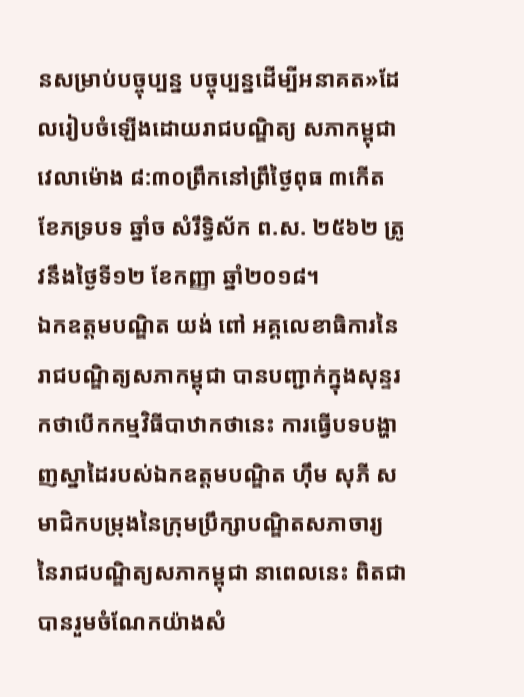នសម្រាប់បច្ចុប្បន្ន បច្ចុប្បន្នដើម្បីអនាគត»ដែលរៀបចំឡើងដោយរាជបណ្ឌិត្យ សភាកម្ពុជា វេលាម៉ោង ៨:៣០ព្រឹកនៅព្រឹថ្ងៃពុធ ៣កើត ខែភទ្របទ ឆ្នាំច សំរឹទ្ធិស័ក ព.ស. ២៥៦២ ត្រូវនឹងថ្ងៃទី១២ ខែកញ្ញា ឆ្នាំ២០១៨។
ឯកឧត្តមបណ្ឌិត យង់ ពៅ អគ្គលេខាធិការនៃរាជបណ្ឌិត្យសភាកម្ពុជា បានបញ្ជាក់ក្នុងសុន្ទរកថាបើកកម្មវិធីបាឋាកថានេះ ការធ្វើបទបង្ហាញស្នាដៃរបស់ឯកឧត្តមបណ្ឌិត ហ៊ឹម សុភី សមាជិកបម្រុងនៃក្រុមប្រឹក្សាបណ្ឌិតសភាចារ្យ នៃរាជបណ្ឌិត្យសភាកម្ពុជា នាពេលនេះ ពិតជាបានរួមចំណែកយ៉ាងសំ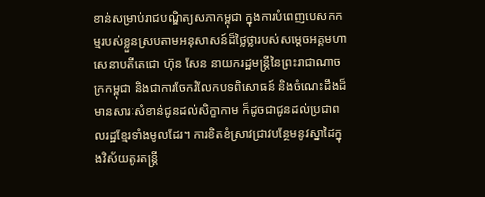ខាន់សម្រាប់រាជបណ្ឌិត្យសភាកម្ពុជា ក្នុងការបំពេញបេសកកម្មរបស់ខ្លួនស្របតាមអនុសាសន៍ដ៏ថ្លៃថ្លារបស់សម្តេចអគ្គមហាសេនាបតីតេជោ ហ៊ុន សែន នាយករដ្ឋមន្ត្រីនៃព្រះរាជាណាចក្រកម្ពុជា និងជាការចែករំលែកបទពិសោធន៍ និងចំណេះដឹងដ៏មានសារៈសំខាន់ជូនដល់សិក្ខាកាម ក៏ដូចជាជូនដល់ប្រជាពលរដ្ឋខ្មែរទាំងមូលដែរ។ ការខិតខំស្រាវជ្រាវបន្ថែមនូវស្នាដៃក្នុងវិស័យតូរតន្ត្រី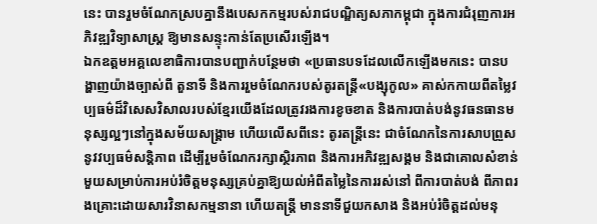នេះ បានរួមចំណែកស្របគ្នានឹងបេសកកម្មរបស់រាជបណ្ឌិត្យសភាកម្ពុជា ក្នុងការជំរុញការអភិវឌ្ឍវិទ្យាសាស្ត្រ ឱ្យមានសន្ទុះកាន់តែប្រសើរឡើង។
ឯកឧត្តមអគ្គលេខាធិការបានបញ្ជាក់បន្ថែមថា «ប្រធានបទដែលលើកឡើងមកនេះ បានបង្ហាញយ៉ាងច្បាស់ពី តួនាទី និងការរួមចំណែករបស់តូរតន្ត្រី«បង្សុកូល» គាស់កកាយពីតម្លៃវប្បធម៌ដ៏វិសេសវិសាលរបស់ខ្មែរយើងដែលត្រូវរងការខូចខាត និងការបាត់បង់នូវធនធានមនុស្សល្អៗនៅក្នុងសម័យសង្គ្រាម ហើយលើសពីនេះ តូរតន្ត្រីនេះ ជាចំណែកនៃការសាបព្រួសនូវវប្បធម៌សន្តិភាព ដើម្បីរួមចំណែករក្សាស្ថិរភាព និងការអភិវឌ្ឍសង្គម និងជាគោលសំខាន់មួយសម្រាប់ការអប់រំចិត្តមនុស្សគ្រប់គ្នាឱ្យយល់អំពីតម្លៃនៃការរស់នៅ ពីការបាត់បង់ ពីភាពរងគ្រោះដោយសារវិនាសកម្មនានា ហើយតន្ត្រី មាននាទីជួយកសាង និងអប់រំចិត្តដល់មនុ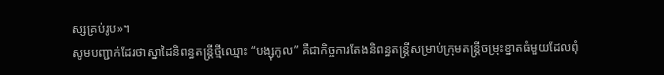ស្សគ្រប់រូប»។
សូមបញ្ជាក់ដែរថាស្នាដៃនិពន្ធតន្រ្តីថ្មីឈ្មោះ “បង្សុកូល” គឺជាកិច្ចការតែងនិពន្ធតន្រ្តីសម្រាប់ក្រុមតន្រ្តីចម្រុះខ្នាតធំមួយដែលពុំ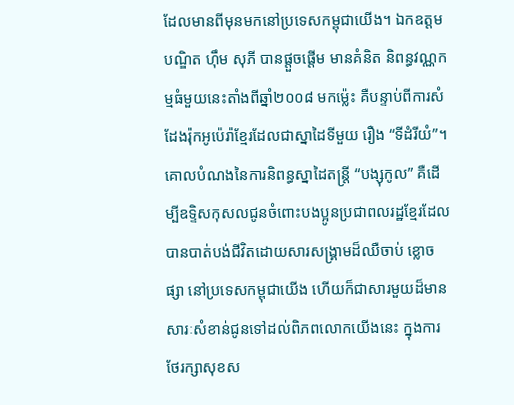ដែលមានពីមុនមកនៅប្រទេសកម្ពុជាយើង។ ឯកឧត្តមបណ្ឌិត ហ៊ឹម សុភី បានផ្តួចផ្តើម មានគំនិត និពន្ធវណ្ណកម្មធំមួយនេះតាំងពីឆ្នាំ២០០៨ មកម៉្លេះ គឺបន្ទាប់ពីការសំដែងរ៉ុកអូប៉េរ៉ាខ្មែរដែលជាស្នាដៃទីមួយ រឿង “ទីដំរីយំ”។ គោលបំណងនៃការនិពន្ធស្នាដៃតន្រ្តី “បង្សុកូល” គឺដើម្បីឧទ្ទិសកុសលជូនចំពោះបងប្អូនប្រជាពលរដ្ឋខ្មែរដែលបានបាត់បង់ជីវិតដោយសារសង្រ្គាមដ៏ឈឺចាប់ ខ្លោចផ្សា នៅប្រទេសកម្ពុជាយើង ហើយក៏ជាសារមួយដ៏មានសារៈសំខាន់ជូនទៅដល់ពិភពលោកយើងនេះ ក្នុងការថែរក្សាសុខស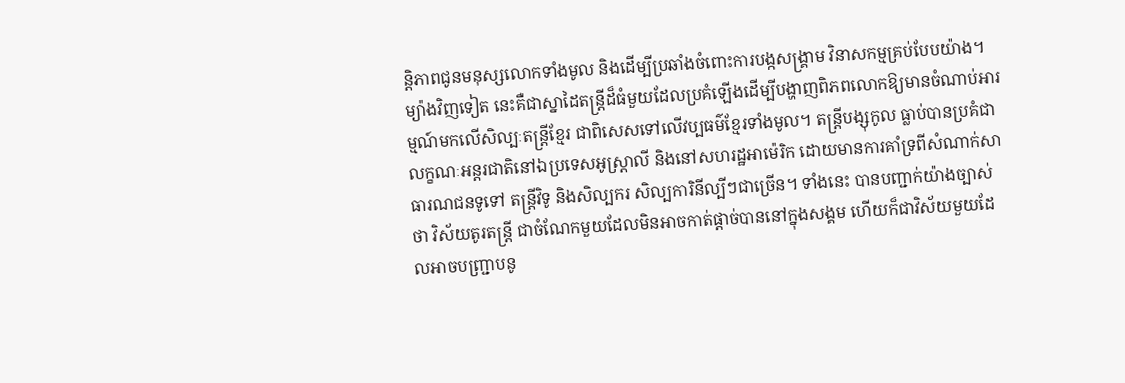ន្តិភាពជូនមនុស្សលោកទាំងមូល និងដើម្បីប្រឆាំងចំពោះការបង្កសង្រ្គាម វិនាសកម្មគ្រប់បែបយ៉ាង។ ម្យ៉ាងវិញទៀត នេះគឺជាស្នាដៃតន្រ្តីដ៏ធំមួយដែលប្រគំឡើងដើម្បីបង្ហាញពិភពលោកឱ្យមានចំណាប់អារម្មណ៍មកលើសិល្បៈតន្រ្តីខ្មែរ ជាពិសេសទៅលើវប្បធម៌ខ្មែរទាំងមូល។ តន្ត្រីបង្សុកូល ធ្លាប់បានប្រគំជាលក្ខណៈអន្តរជាតិនៅឯប្រទេសអូស្ត្រាលី និងនៅសហរដ្ឋអាម៉េរិក ដោយមានការគាំទ្រពីសំណាក់សាធារណជនទូទៅ តន្ត្រីវិទូ និងសិល្បករ សិល្បការិនីល្បីៗជាច្រើន។ ទាំងនេះ បានបញ្ជាក់យ៉ាងច្បាស់ថា វិស័យតូរតន្ត្រី ជាចំណែកមួយដែលមិនអាចកាត់ផ្តាច់បាននៅក្នុងសង្គម ហើយក៏ជាវិស័យមួយដែលអាចបញ្រ្ជាបនូ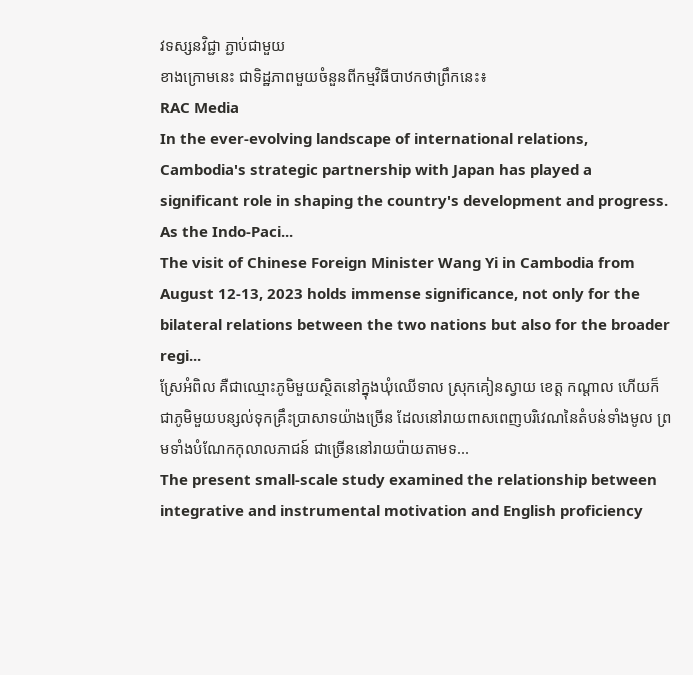វទស្សនវិជ្ជា ភ្ជាប់ជាមួយ
ខាងក្រោមនេះ ជាទិដ្ឋភាពមួយចំនួនពីកម្មវិធីបាឋកថាព្រឹកនេះ៖
RAC Media
In the ever-evolving landscape of international relations, Cambodia's strategic partnership with Japan has played a significant role in shaping the country's development and progress. As the Indo-Paci...
The visit of Chinese Foreign Minister Wang Yi in Cambodia from August 12-13, 2023 holds immense significance, not only for the bilateral relations between the two nations but also for the broader regi...
ស្រែអំពិល គឺជាឈ្មោះភូមិមួយស្ថិតនៅក្នុងឃុំឈើទាល ស្រុកគៀនស្វាយ ខេត្ត កណ្តាល ហើយក៏ជាភូមិមួយបន្សល់ទុកគ្រឹះប្រាសាទយ៉ាងច្រើន ដែលនៅរាយពាសពេញបរិវេណនៃតំបន់ទាំងមូល ព្រមទាំងបំណែកកុលាលភាជន៍ ជាច្រើននៅរាយប៉ាយតាមទ...
The present small-scale study examined the relationship between integrative and instrumental motivation and English proficiency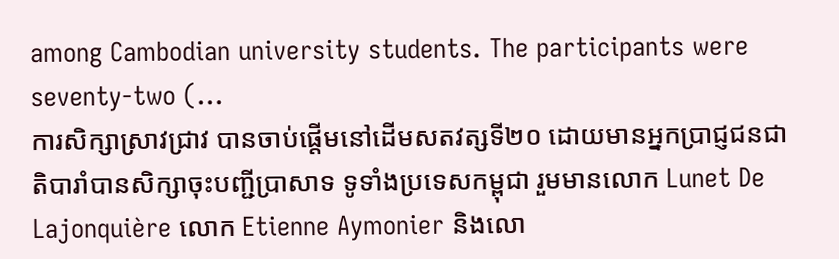among Cambodian university students. The participants were seventy-two (...
ការសិក្សាស្រាវជ្រាវ បានចាប់ផ្តើមនៅដើមសតវត្សទី២០ ដោយមានអ្នកប្រាជ្ញជនជាតិបារាំបានសិក្សាចុះបញ្ជីប្រាសាទ ទូទាំងប្រទេសកម្ពុជា រួមមានលោក Lunet De Lajonquière លោក Etienne Aymonier និងលោ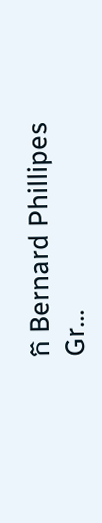ក Bernard Phillipes Gr...